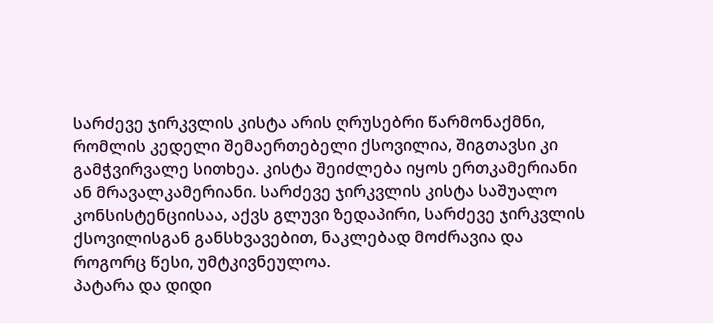სარძევე ჯირკვლის კისტა არის ღრუსებრი წარმონაქმნი, რომლის კედელი შემაერთებელი ქსოვილია, შიგთავსი კი გამჭვირვალე სითხეა. კისტა შეიძლება იყოს ერთკამერიანი ან მრავალკამერიანი. სარძევე ჯირკვლის კისტა საშუალო კონსისტენციისაა, აქვს გლუვი ზედაპირი, სარძევე ჯირკვლის ქსოვილისგან განსხვავებით, ნაკლებად მოძრავია და როგორც წესი, უმტკივნეულოა.
პატარა და დიდი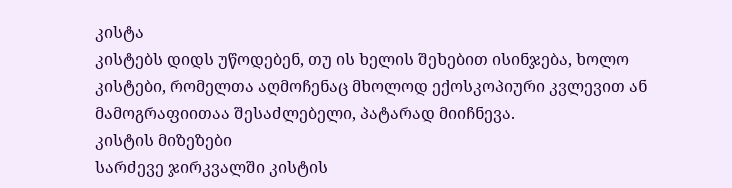კისტა
კისტებს დიდს უწოდებენ, თუ ის ხელის შეხებით ისინჯება, ხოლო კისტები, რომელთა აღმოჩენაც მხოლოდ ექოსკოპიური კვლევით ან მამოგრაფიითაა შესაძლებელი, პატარად მიიჩნევა.
კისტის მიზეზები
სარძევე ჯირკვალში კისტის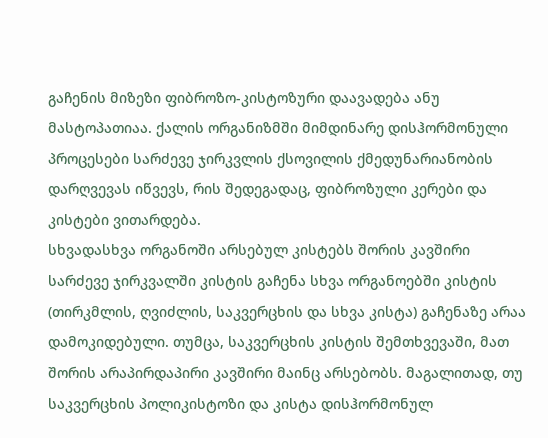გაჩენის მიზეზი ფიბროზო-კისტოზური დაავადება ანუ მასტოპათიაა. ქალის ორგანიზმში მიმდინარე დისჰორმონული პროცესები სარძევე ჯირკვლის ქსოვილის ქმედუნარიანობის დარღვევას იწვევს, რის შედეგადაც, ფიბროზული კერები და კისტები ვითარდება.
სხვადასხვა ორგანოში არსებულ კისტებს შორის კავშირი
სარძევე ჯირკვალში კისტის გაჩენა სხვა ორგანოებში კისტის (თირკმლის, ღვიძლის, საკვერცხის და სხვა კისტა) გაჩენაზე არაა დამოკიდებული. თუმცა, საკვერცხის კისტის შემთხვევაში, მათ შორის არაპირდაპირი კავშირი მაინც არსებობს. მაგალითად, თუ საკვერცხის პოლიკისტოზი და კისტა დისჰორმონულ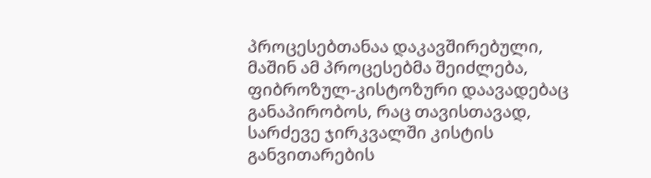პროცესებთანაა დაკავშირებული, მაშინ ამ პროცესებმა შეიძლება, ფიბროზულ-კისტოზური დაავადებაც განაპირობოს, რაც თავისთავად, სარძევე ჯირკვალში კისტის განვითარების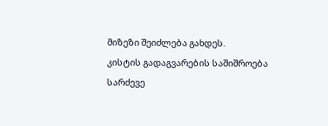მიზეზი შეიძლება გახდეს.
კისტის გადაგვარების საშიშროება
სარძევე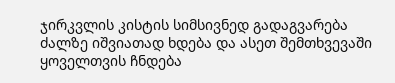ჯირკვლის კისტის სიმსივნედ გადაგვარება ძალზე იშვიათად ხდება და ასეთ შემთხვევაში ყოველთვის ჩნდება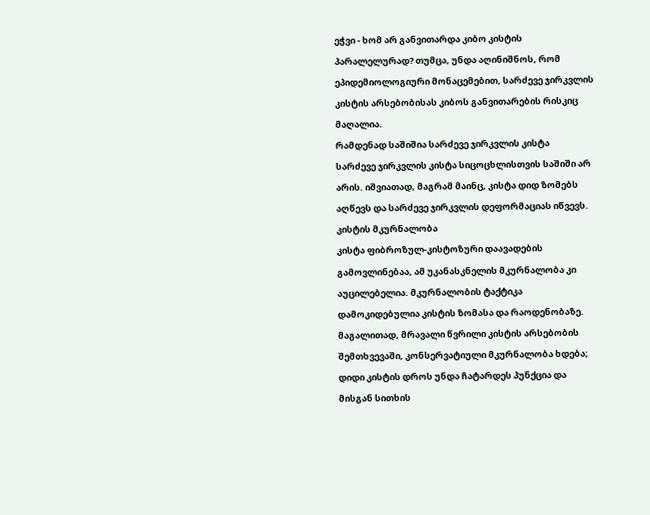ეჭვი - ხომ არ განვითარდა კიბო კისტის პარალელურად? თუმცა, უნდა აღინიშნოს, რომ ეპიდემიოლოგიური მონაცემებით, სარძევე ჯირკვლის კისტის არსებობისას კიბოს განვითარების რისკიც მაღალია.
რამდენად საშიშია სარძევე ჯირკვლის კისტა
სარძევე ჯირკვლის კისტა სიცოცხლისთვის საშიში არ არის. იშვიათად, მაგრამ მაინც, კისტა დიდ ზომებს აღწევს და სარძევე ჯირკვლის დეფორმაციას იწვევს.
კისტის მკურნალობა
კისტა ფიბროზულ-კისტოზური დაავადების გამოვლინებაა, ამ უკანასკნელის მკურნალობა კი აუცილებელია. მკურნალობის ტაქტიკა დამოკიდებულია კისტის ზომასა და რაოდენობაზე. მაგალითად, მრავალი წვრილი კისტის არსებობის შემთხვევაში, კონსერვატიული მკურნალობა ხდება; დიდი კისტის დროს უნდა ჩატარდეს პუნქცია და მისგან სითხის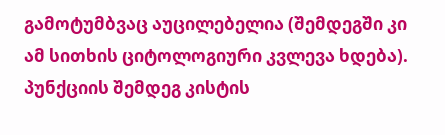გამოტუმბვაც აუცილებელია (შემდეგში კი ამ სითხის ციტოლოგიური კვლევა ხდება). პუნქციის შემდეგ კისტის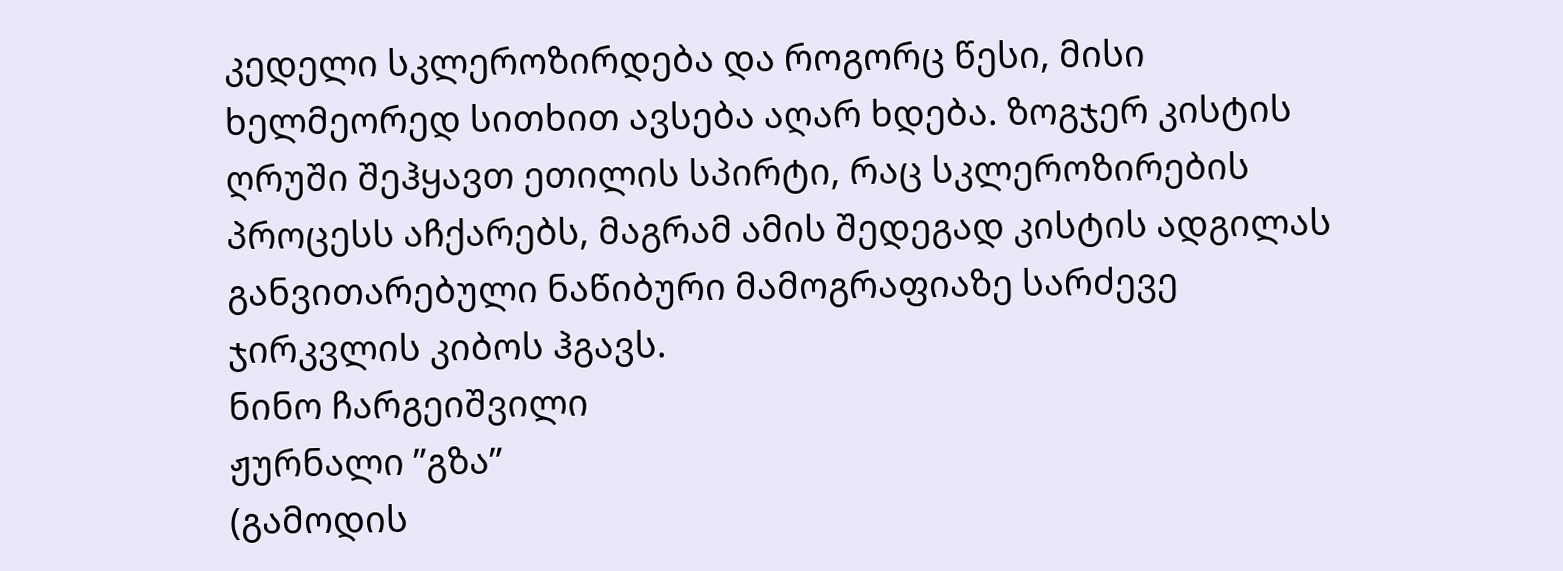კედელი სკლეროზირდება და როგორც წესი, მისი ხელმეორედ სითხით ავსება აღარ ხდება. ზოგჯერ კისტის ღრუში შეჰყავთ ეთილის სპირტი, რაც სკლეროზირების პროცესს აჩქარებს, მაგრამ ამის შედეგად კისტის ადგილას განვითარებული ნაწიბური მამოგრაფიაზე სარძევე ჯირკვლის კიბოს ჰგავს.
ნინო ჩარგეიშვილი
ჟურნალი ”გზა”
(გამოდის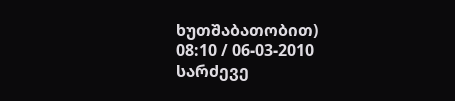ხუთშაბათობით)
08:10 / 06-03-2010
სარძევე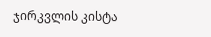ჯირკვლის კისტა